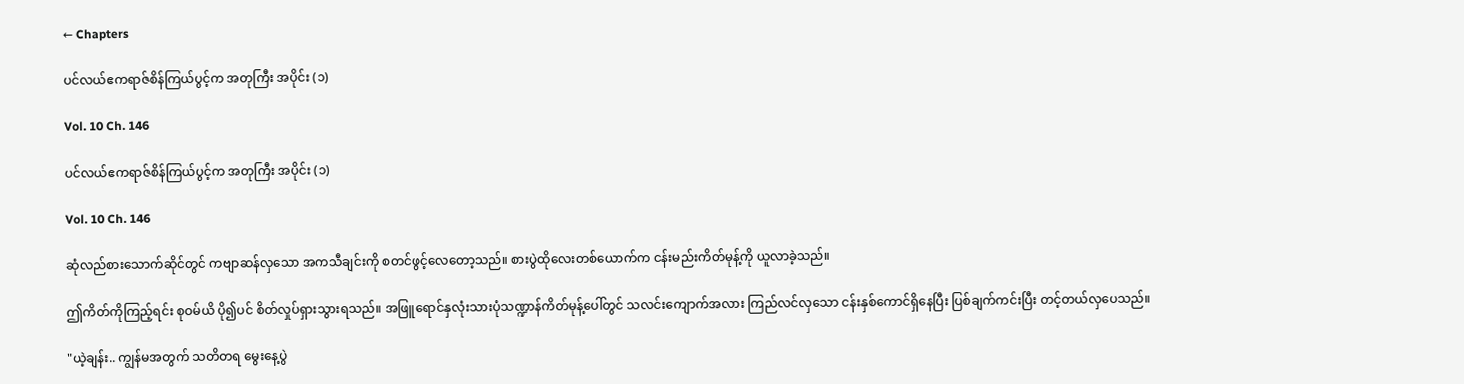← Chapters

ပင်လယ်ဧကရာဇ်စိန်ကြယ်ပွင့်က အတုကြီး အပိုင်း (၁)

Vol. 10 Ch. 146

ပင်လယ်ဧကရာဇ်စိန်ကြယ်ပွင့်က အတုကြီး အပိုင်း (၁)

Vol. 10 Ch. 146

ဆုံလည်စားသောက်ဆိုင်တွင် ကဗျာဆန်လှသော အကသီချင်းကို စတင်ဖွင့်လေတော့သည်။ စားပွဲထိုလေးတစ်ယောက်က ငန်းမည်းကိတ်မုန့်ကို ယူလာခဲ့သည်။

ဤကိတ်ကိုကြည့်ရင်း စုဝမ်ယိ ပို၍ပင် စိတ်လှုပ်ရှားသွားရသည်။ အဖြူရောင်နှလုံးသားပုံသဏ္ဍာန်ကိတ်မုန့်ပေါ်တွင် သလင်းကျောက်အလား ကြည်လင်လှသော ငန်းနှစ်ကောင်ရှိနေပြီး ပြစ်ချက်ကင်းပြီး တင့်တယ်လှပေသည်။

"ယဲ့ချန်း.. ကျွန်မအတွက် သတိတရ မွေးနေ့ပွဲ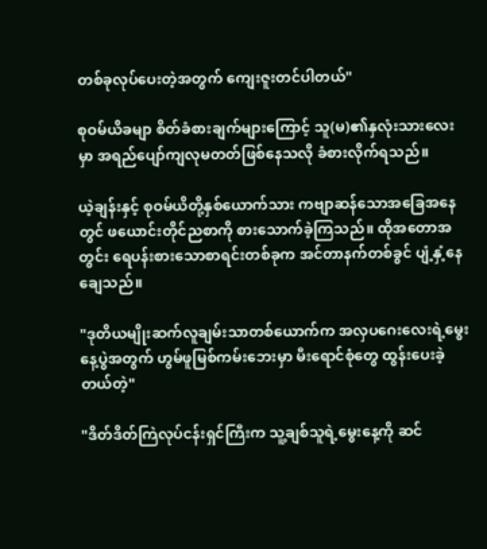တစ်ခုလုပ်ပေးတဲ့အတွက် ကျေးဇူးတင်ပါတယ်"

စုဝမ်ယိခမျာ စိတ်ခံစားချက်များကြောင့် သူ(မ)၏နှလုံးသားလေးမှာ အရည်ပျော်ကျလုမတတ်ဖြစ်နေသလို ခံစားလိုက်ရသည်။

ယဲ့ချန်းနှင့် စုဝမ်ယိတို့နှစ်ယောက်သား ကဗျာဆန်သောအခြေအနေတွင် ဖယောင်းတိုင်ညစာကို စားသောက်ခဲ့ကြသည်။ ထိုအတောအတွင်း ရေပန်းစားသောစာရင်းတစ်ခုက အင်တာနက်တစ်ခွင် ပျံ့နှံ့နေချေသည်။

"ဒုတိယမျိုးဆက်လူချမ်းသာတစ်ယောက်က အလှပဂေးလေးရဲ့မွေးနေ့ပွဲအတွက် ဟွမ်ဖူမြစ်ကမ်းဘေးမှာ မီးရောင်စုံတွေ ထွန်းပေးခဲ့တယ်တဲ့"

"ဒိတ်ဒိတ်ကြဲလုပ်ငန်းရှင်ကြီးက သူ့ချစ်သူရဲ့မွေးနေ့ကို ဆင်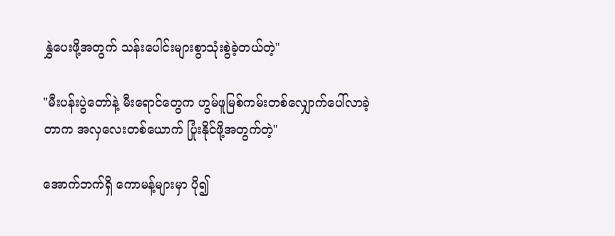နွှဲပေးဖို့အတွက် သန်းပေါင်းများစွာသုံးစွဲခဲ့တယ်တဲ့"

"မီးပန်းပွဲတော်နဲ့ မီးရောင်တွေက ဟွမ်ဖူမြစ်ကမ်းတစ်လျှောက်ပေါ်လာခဲ့တာက အလှလေးတစ်ယောက် ပြုံးနိုင်ဖို့အတွက်တဲ့"

အောက်ဘက်ရှိ ကောမန့်များမှာ ပို၍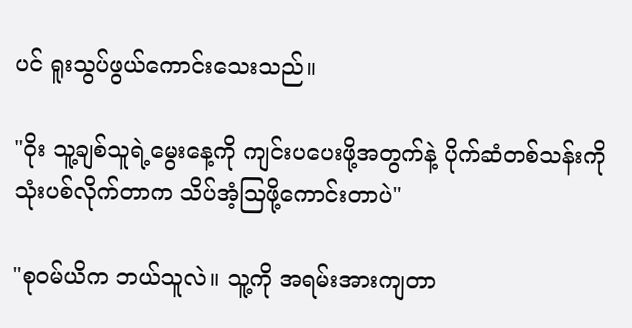ပင် ရူးသွပ်ဖွယ်ကောင်းသေးသည်။

"ဝိုး သူ့ချစ်သူရဲ့မွေးနေ့ကို ကျင်းပပေးဖို့အတွက်နဲ့ ပိုက်ဆံတစ်သန်းကို သုံးပစ်လိုက်တာက သိပ်အံ့ဩဖို့ကောင်းတာပဲ"

"စုဝမ်ယိက ဘယ်သူလဲ။ သူ့ကို အရမ်းအားကျတာ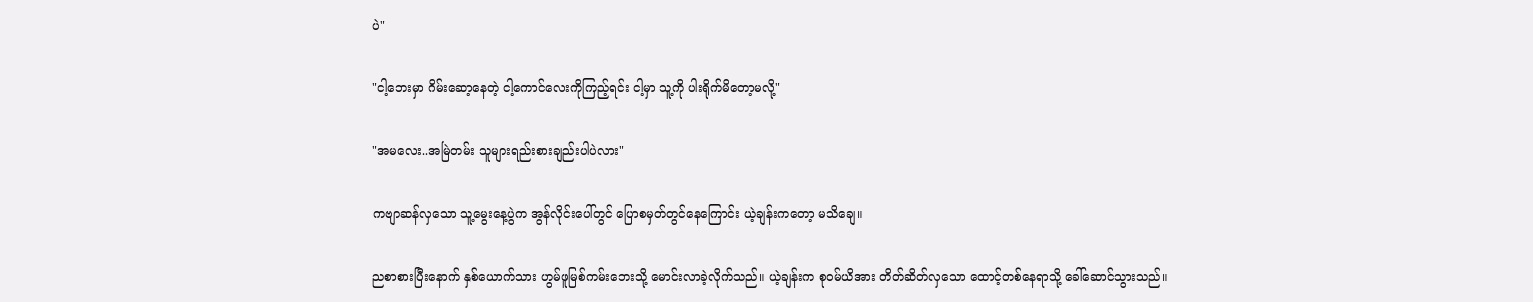ပဲ"

"ငါ့ဘေးမှာ ဂိမ်းဆော့နေတဲ့ ငါ့ကောင်လေးကိုကြည့်ရင်း ငါ့မှာ သူ့ကို ပါးရိုက်မိတော့မလို့"

"အမလေး..အမြဲတမ်း သူများရည်းစားချည်းပါပဲလား"

ကဗျာဆန်လှသော သူ့မွေးနေ့ပွဲက အွန်လိုင်းပေါ်တွင် ပြောစမှတ်တွင်နေကြောင်း ယဲ့ချန်းကတော့ မသိချေ။

ညစာစားပြီးနောက် နှစ်ယောက်သား ဟွမ်ဖူမြစ်ကမ်းဘေးသို့ မောင်းလာခဲ့လိုက်သည်။ ယဲ့ချန်းက စုဝမ်ယိအား တိတ်ဆိတ်လှသော ထောင့်တစ်နေရာသို့ ခေါ်ဆောင်သွားသည်။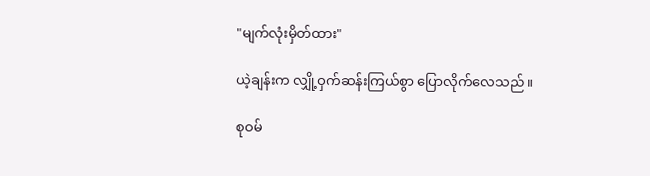"မျက်လုံးမှိတ်ထား"

ယဲ့ချန်းက လျှို့ဝှက်ဆန်းကြယ်စွာ ပြောလိုက်လေသည်။

စုဝမ်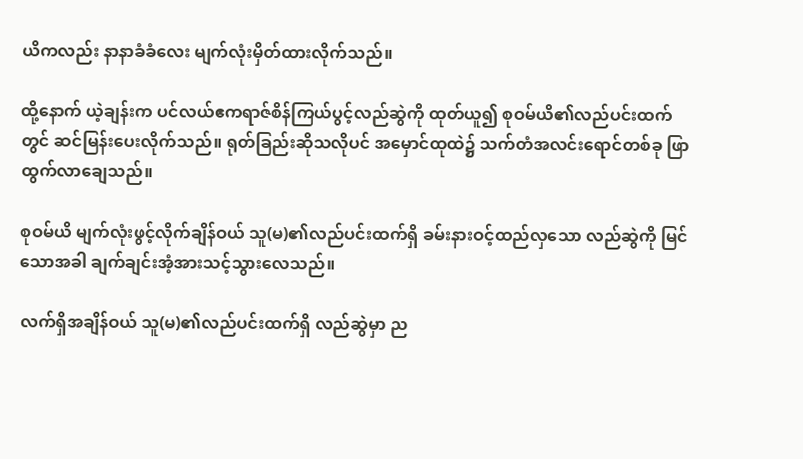ယိကလည်း နာနာခံခံလေး မျက်လုံးမှိတ်ထားလိုက်သည်။

ထို့နောက် ယဲ့ချန်းက ပင်လယ်ဧကရာဇ်စိန်ကြယ်ပွင့်လည်ဆွဲကို ထုတ်ယူ၍ စုဝမ်ယိ၏လည်ပင်းထက်တွင် ဆင်မြန်းပေးလိုက်သည်။ ရုတ်ခြည်းဆိုသလိုပင် အမှောင်ထုထဲ၌ သက်တံအလင်းရောင်တစ်ခု ဖြာထွက်လာချေသည်။

စုဝမ်ယိ မျက်လုံးဖွင့်လိုက်ချိန်ဝယ် သူ(မ)၏လည်ပင်းထက်ရှိ ခမ်းနားဝင့်ထည်လှသော လည်ဆွဲကို မြင်သောအခါ ချက်ချင်းအံ့အားသင့်သွားလေသည်။

လက်ရှိအချိန်ဝယ် သူ(မ)၏လည်ပင်းထက်ရှိ လည်ဆွဲမှာ ည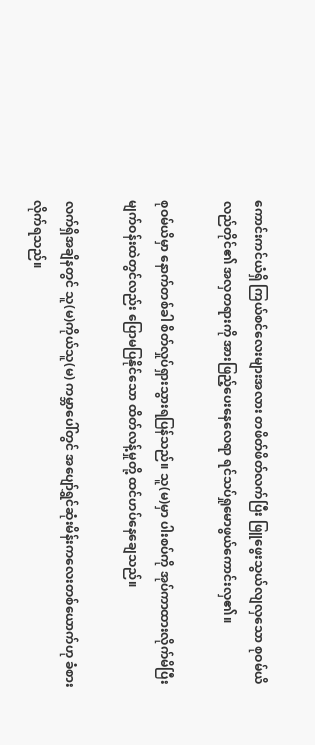ကောင်းကင်ယံရှိ ကြယ်စင်လေးများအလား တဖိတ်ဖိတ်လက်ပြီး ဖြူဖွေးသွယ်လျလှသော စုဝမ်ယိလည်တိုင်၏ အလှတရားကို အားဖြည့်ပေးနေလေရာ ရင်သပ်ရှုမောဖွယ်ကောင်းလှ၏။

စုဝမ်ယိမှာ နောက်တစ်ခါ စိတ်လှုပ်ရှားသွားရပြန်သည်။ သူ(မ)မှာ ပါးစပ်ကို အုပ်ကာထားလိုက်မိပြီး မျက်ဝန်းထဲတွင်လည်း ပြောမပြနိုင်သော ထိတ်လန့်မှုတို့ ထင်ဟပ်နေချေသည်။

လက်ရှိအချိနတွင် သူ(မ)ကိုယ်သူ(မ) ကမ္ဘာပေါ်တွင် အပျော်ရွှင်ဆုံးမိန်းကလေးတစ်ယောက်ဟု ခံစားလိုက်ရသည်။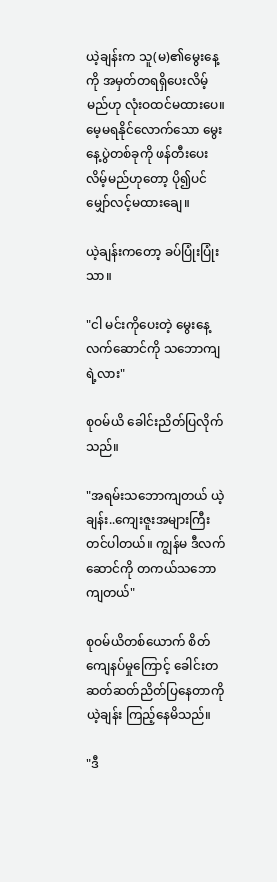ယဲ့ချန်းက သူ(မ)၏မွေးနေ့ကို အမှတ်တရရှိပေးလိမ့်မည်ဟု လုံးဝထင်မထားပေ။ မေ့မရနိုင်လောက်သော မွေးနေ့ပွဲတစ်ခုကို ဖန်တီးပေးလိမ့်မည်ဟုတော့ ပို၍ပင် မျှော်လင့်မထားချေ။

ယဲ့ချန်းကတော့ ခပ်ပြုံးပြုံးသာ။

"ငါ မင်းကိုပေးတဲ့ မွေးနေ့လက်ဆောင်ကို သဘောကျရဲ့လား"

စုဝမ်ယိ ခေါင်းညိတ်ပြလိုက်သည်။

"အရမ်းသဘောကျတယ် ယဲ့ချန်း..ကျေးဇူးအများကြီးတင်ပါတယ်။ ကျွန်မ ဒီလက်ဆောင်ကို တကယ်သဘောကျတယ်"

စုဝမ်ယိတစ်ယောက် စိတ်ကျေနပ်မှုကြောင့် ခေါင်းတဆတ်ဆတ်ညိတ်ပြနေတာကို ယဲ့ချန်း ကြည့်နေမိသည်။

"ဒီ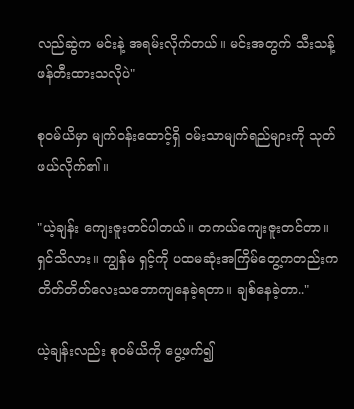လည်ဆွဲက မင်းနဲ့ အရမ်းလိုက်တယ်။ မင်းအတွက် သီးသန့်ဖန်တီးထားသလိုပဲ"

စုဝမ်ယိမှာ မျက်ဝန်းထောင့်ရှိ ဝမ်းသာမျက်ရည်များကို သုတ်ဖယ်လိုက်၏။

"ယဲ့ချန်း ကျေးဇူးတင်ပါတယ်။ တကယ်ကျေးဇူးတင်တာ။ ရှင်သိလား။ ကျွန်မ ရှင့်ကို ပထမဆုံးအကြိမ်တွေ့ကတည်းက တိတ်တိတ်လေးသဘောကျနေခဲ့ရတာ။ ချစ်နေခဲ့တာ.."

ယဲ့ချန်းလည်း စုဝမ်ယိကို ပွေ့ဖက်၍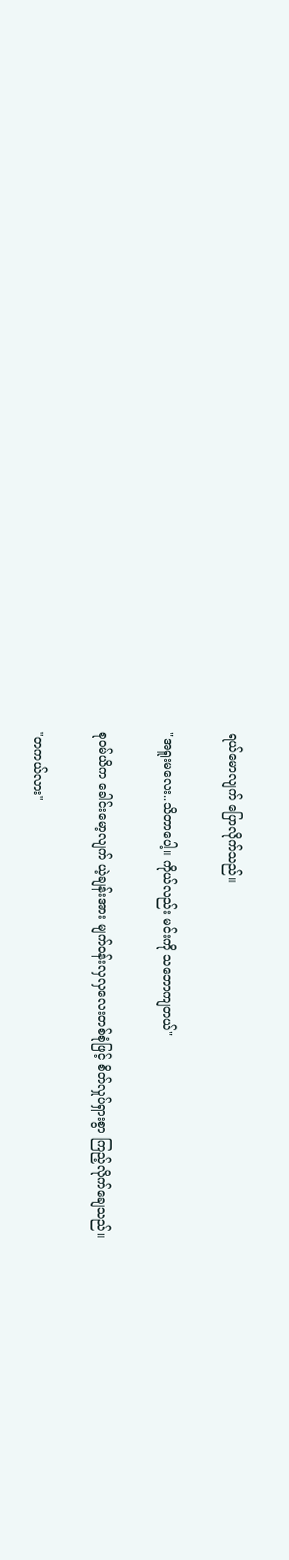ရယ်မောလျက် ပြောလိုက်သည်။

"အရူးမလေး..သိတာပေါ့။ ကိုယ်လည်း မင်းကို သဘောကျတယ်"

စုဝမ်ယိက ခေါင်းမော့လျက် ယဲ့ချန်းအား မျက်ဝန်းလှလှလေးတစ်စုံဖြင့် စိတ်လှုပ်ရှားစွာ ကြည့်လိုက်ချေသည်။

"တကယ်လား"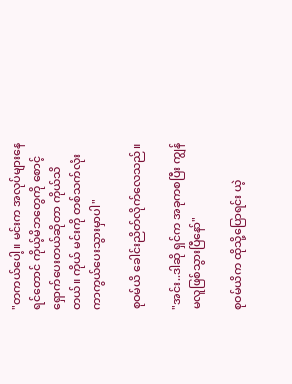"တကယ်ပေါ့။ မင်းက အလုပ်များနေရင်တောင် ကိုယ့်မိဘတွေကို စောင့်ရှောက်ပေးတယ်ဆိုတာ ကိုယ်သိတယ်။ ကိုယ် မင်းကို တစ်သက်လုံးကာကွယ်ပေးသွားမှာပါ"

စုဝမ်ယိ ခေါင်းညိတ်လိုက်လေသည်။

"အင်း..ဒါဆို ရှင်က အခုကစပြီး ကျွန်မလူဖြစ်သွားပြီနော်"

စုဝမ်ယိက ထိုသို့ပြောရင်း ယဲ့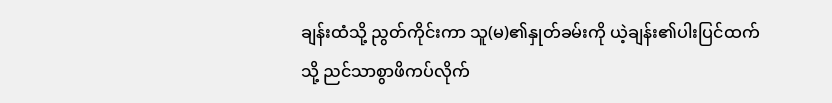ချန်းထံသို့ ညွတ်ကိုင်းကာ သူ(မ)၏နှုတ်ခမ်းကို ယဲ့ချန်း၏ပါးပြင်ထက်သို့ ညင်သာစွာဖိကပ်လိုက်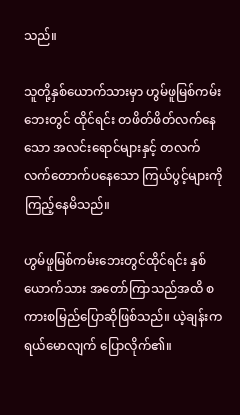သည်။

သူတို့နှစ်ယောက်သားမှာ ဟွမ်ဖူမြစ်ကမ်းဘေးတွင် ထိုင်ရင်း တဖိတ်ဖိတ်လက်နေသော အလင်းရောင်များနှင့် တလက်လက်တောက်ပနေသော ကြယ်ပွင့်များကို ကြည့်နေမိသည်။

ဟွမ်ဖူမြစ်ကမ်းဘေးတွင်ထိုင်ရင်း နှစ်ယောက်သား အတော်ကြာသည်အထိ စကားစမြည်ပြောဆိုဖြစ်သည်။ ယဲ့ချန်းက ရယ်မောလျက် ပြောလိုက်၏။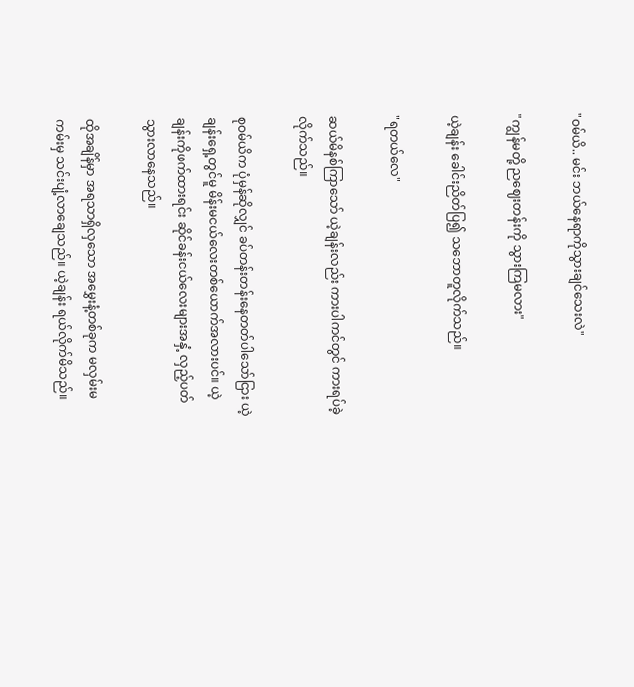"ဝမ်ယိ.. မင်း ဘယ်နေရာကိုသွားချင်သေးလဲ"

"ကျွန်မတို့ ညဈေးတန်းကို သွားကြမလား"

ယဲ့ချန်း ခေါင်းညိတ်ပြ၍ သဘောတူလိုက်သည်။

"ရတယ်လေ"

ဆယ်မိနစ်ကြာသော် ယဲ့ချန်းလည်း ကားပါကင်တွင် ကားရပ်ခဲ့လိုက်သည်။

စုဝမ်ယိက ပုံမှန်ဆိုလျှင် ခပ်တန်းတန်းနေတတ်ပါသော်ငြား ယဲ့ချန်းရှေ့တွင်မူ မိန်းမငယ်လေးတစ်ယောက်အလားပင်။ ယဲ့ချန်းကိုဖက်ထားရင်း ဆိုင်ခန်းငယ်လေးများအနှံ့ လှည့်ပတ်သွားလာနေသည်။

ထိုအချိန်မှာ အရသာရှိလှသော အမွှေးနံ့တစ်ခုက မလှမ်းမကမ်းမှ သင်းပျံ့လာချေသည်။ ယဲ့ချန်း ရယ်လိုက်မိသည်။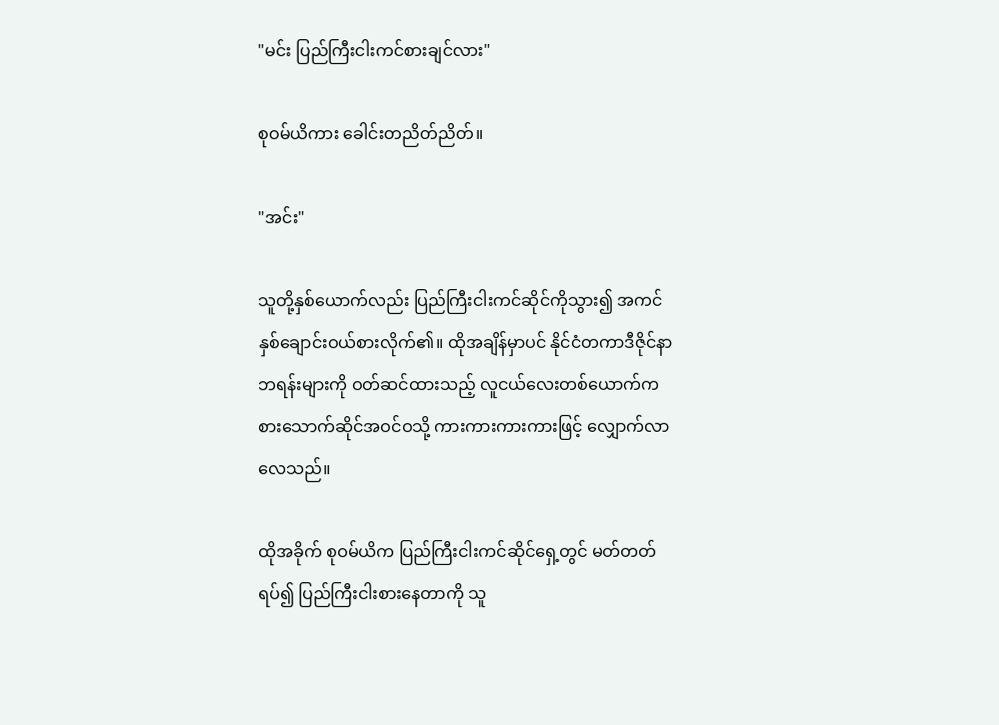"မင်း ပြည်ကြီးငါးကင်စားချင်လား"

စုဝမ်ယိကား ခေါင်းတညိတ်ညိတ်။

"အင်း"

သူတို့နှစ်ယောက်လည်း ပြည်ကြီးငါးကင်ဆိုင်ကိုသွား၍ အကင်နှစ်ချောင်းဝယ်စားလိုက်၏။ ထိုအချိန်မှာပင် နိုင်ငံတကာဒီဇိုင်နာဘရန်းများကို ဝတ်ဆင်ထားသည့် လူငယ်လေးတစ်ယောက်က စားသောက်ဆိုင်အဝင်ဝသို့ ကားကားကားကားဖြင့် လျှောက်လာလေသည်။

ထိုအခိုက် စုဝမ်ယိက ပြည်ကြီးငါးကင်ဆိုင်ရှေ့တွင် မတ်တတ်ရပ်၍ ပြည်ကြီးငါးစားနေတာကို သူ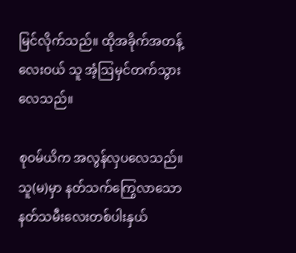မြင်လိုက်သည်။ ထိုအခိုက်အတန့်လေးဝယ် သူ အံ့ဩမှင်တက်သွားလေသည်။

စုဝမ်ယိက အလွန်လှပလေသည်။ သူ(မ)မှာ နတ်သက်ကြွေလာသော နတ်သမီးလေးတစ်ပါးနှယ်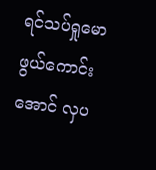ရင်သပ်ရှုမောဖွယ်ကောင်းအောင် လှပ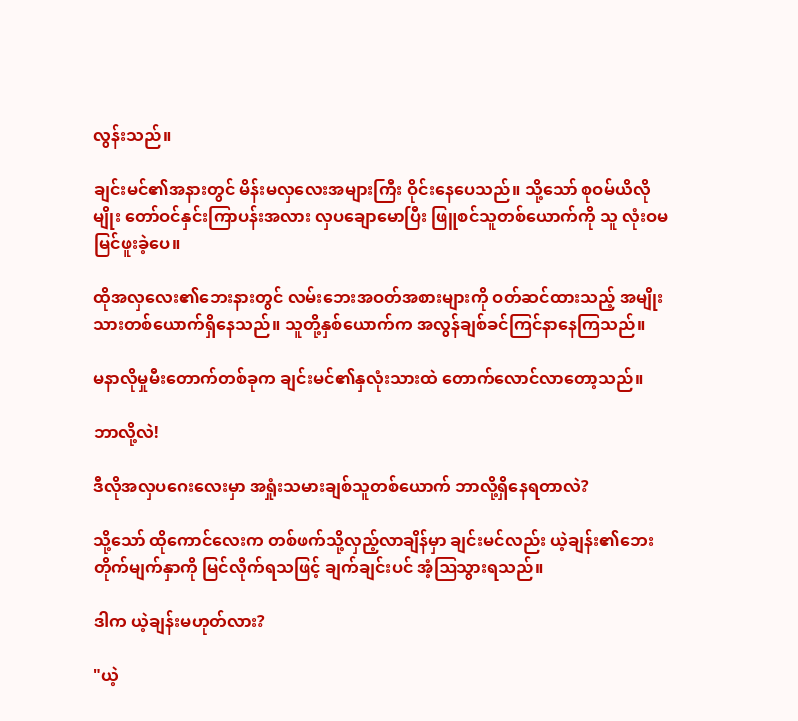လွန်းသည်။

ချင်းမင်၏အနားတွင် မိန်းမလှလေးအများကြီး ဝိုင်းနေပေသည်။ သို့သော် စုဝမ်ယိလိုမျိုး တော်ဝင်နှင်းကြာပန်းအလား လှပချောမောပြီး ဖြူစင်သူတစ်ယောက်ကို သူ လုံးဝမမြင်ဖူးခဲ့ပေ။

ထိုအလှလေး၏ဘေးနားတွင် လမ်းဘေးအဝတ်အစားများကို ဝတ်ဆင်ထားသည့် အမျိုးသားတစ်ယောက်ရှိနေသည်။ သူတို့နှစ်ယောက်က အလွန်ချစ်ခင်ကြင်နာနေကြသည်။

မနာလိုမှုမီးတောက်တစ်ခုက ချင်းမင်၏နှလုံးသားထဲ တောက်လောင်လာတော့သည်။

ဘာလို့လဲ!

ဒီလိုအလှပဂေးလေးမှာ အရှုံးသမားချစ်သူတစ်ယောက် ဘာလို့ရှိနေရတာလဲ?

သို့သော် ထိုကောင်လေးက တစ်ဖက်သို့လှည့်လာချိန်မှာ ချင်းမင်လည်း ယဲ့ချန်း၏ဘေးတိုက်မျက်နှာကို မြင်လိုက်ရသဖြင့် ချက်ချင်းပင် အံ့ဩသွားရသည်။

ဒါက ယဲ့ချန်းမဟုတ်လား?

"ယဲ့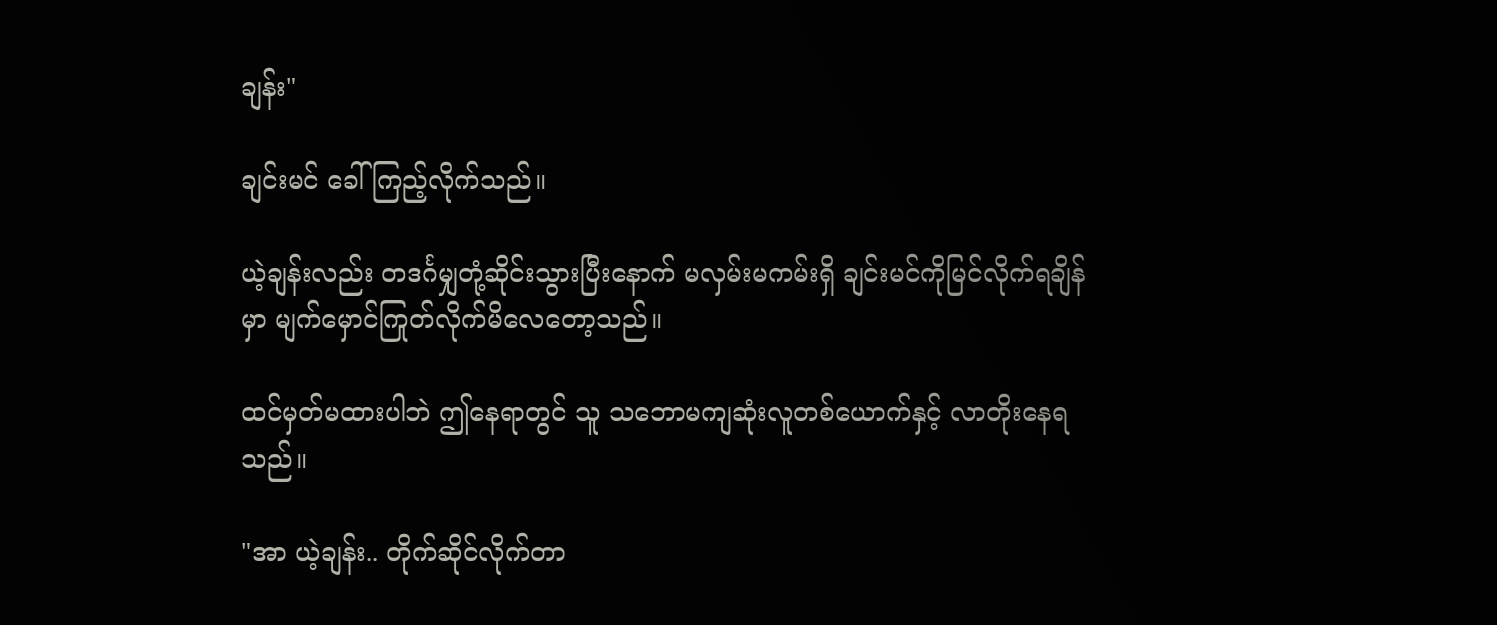ချန်း"

ချင်းမင် ခေါ်ကြည့်လိုက်သည်။

ယဲ့ချန်းလည်း တဒင်္ဂမျှတုံ့ဆိုင်းသွားပြီးနောက် မလှမ်းမကမ်းရှိ ချင်းမင်ကိုမြင်လိုက်ရချိန်မှာ မျက်မှောင်ကြုတ်လိုက်မိလေတော့သည်။

ထင်မှတ်မထားပါဘဲ ဤနေရာတွင် သူ သဘောမကျဆုံးလူတစ်ယောက်နှင့် လာတိုးနေရသည်။

"အာ ယဲ့ချန်း.. တိုက်ဆိုင်လိုက်တာ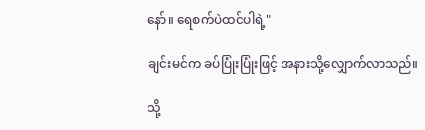နော်။ ရေစက်ပဲထင်ပါရဲ့"

ချင်းမင်က ခပ်ပြုံးပြုံးဖြင့် အနားသို့လျှောက်လာသည်။

သို့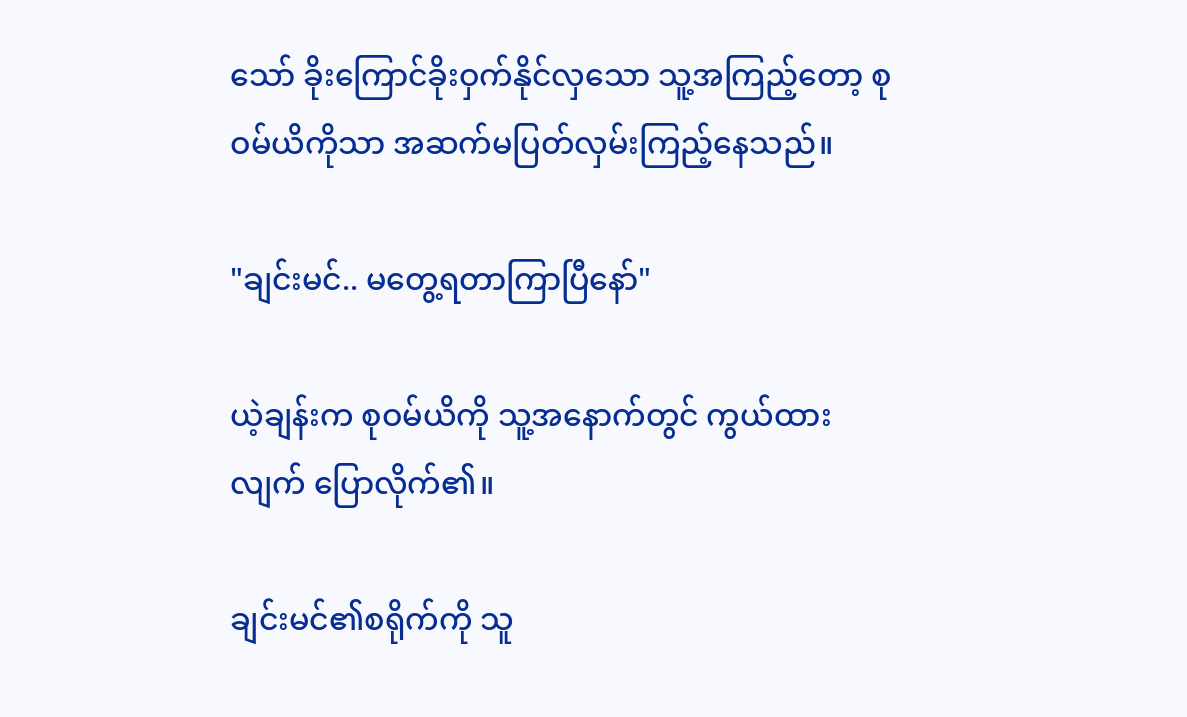သော် ခိုးကြောင်ခိုးဝှက်နိုင်လှသော သူ့အကြည့်တော့ စုဝမ်ယိကိုသာ အဆက်မပြတ်လှမ်းကြည့်နေသည်။

"ချင်းမင်.. မတွေ့ရတာကြာပြီနော်"

ယဲ့ချန်းက စုဝမ်ယိကို သူ့အနောက်တွင် ကွယ်ထားလျက် ပြောလိုက်၏။

ချင်းမင်၏စရိုက်ကို သူ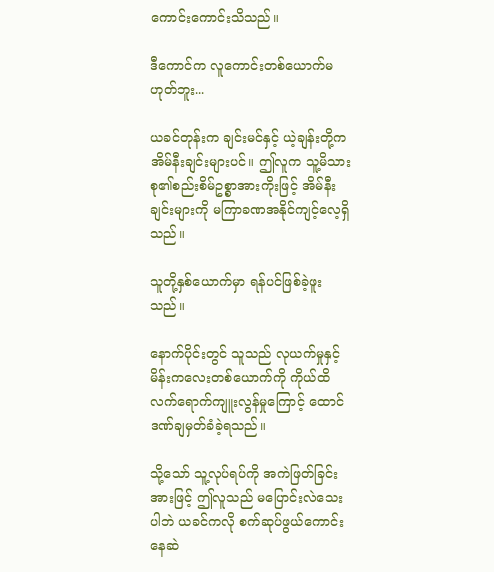ကောင်းကောင်းသိသည်။

ဒီကောင်က လူကောင်းတစ်ယောက်မဟုတ်ဘူး...

ယခင်တုန်းက ချင်းမင်နှင့် ယဲ့ချန်းတို့က အိမ်နီးချင်းများပင်။ ဤလူက သူ့မိသားစု၏စည်းစိမ်ဥစ္စာအားကိုးဖြင့် အိမ်နီးချင်းများကို မကြာခဏအနိုင်ကျင့်လေ့ရှိသည်။

သူတို့နှစ်ယောက်မှာ ရန်ပင်ဖြစ်ခဲ့ဖူးသည်။

နောက်ပိုင်းတွင် သူသည် လုယက်မှုနှင့် မိန်းကလေးတစ်ယောက်ကို ကိုယ်ထိလက်ရောက်ကျူးလွန်မှုကြောင့် ထောင်ဒဏ်ချမှတ်ခံခဲ့ရသည်။

သို့သော် သူ့လုပ်ရပ်ကို အကဲဖြတ်ခြင်းအားဖြင့် ဤလူသည် မပြောင်းလဲသေးပါဘဲ ယခင်ကလို စက်ဆုပ်ဖွယ်ကောင်းနေဆဲ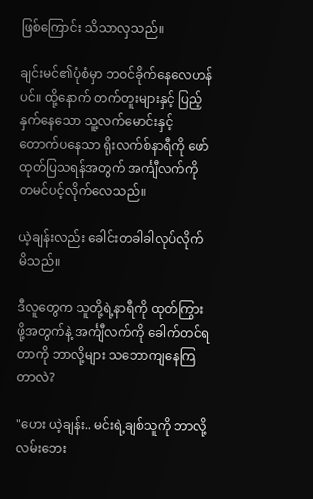ဖြစ်ကြောင်း သိသာလှသည်။

ချင်းမင်၏ပုံစံမှာ ဘဝင်ခိုက်နေလေဟန်ပင်။ ထို့နောက် တက်တူးများနှင့် ပြည့်နှက်နေသော သူ့လက်မောင်းနှင့် တောက်ပနေသာ ရိုးလက်စ်နာရီကို ဖော်ထုတ်ပြသရန်အတွက် အင်္ကျီလက်ကို တမင်ပင့်လိုက်လေသည်။

ယဲ့ချန်းလည်း ခေါင်းတခါခါလုပ်လိုက်မိသည်။

ဒီလူတွေက သူတို့ရဲ့နာရီကို ထုတ်ကြွားဖို့အတွက်နဲ့ အင်္ကျီလက်ကို ခေါက်တင်ရတာကို ဘာလို့များ သဘောကျနေကြတာလဲ?

"ဟေး ယဲ့ချန်း.. မင်းရဲ့ချစ်သူကို ဘာလို့ လမ်းဘေး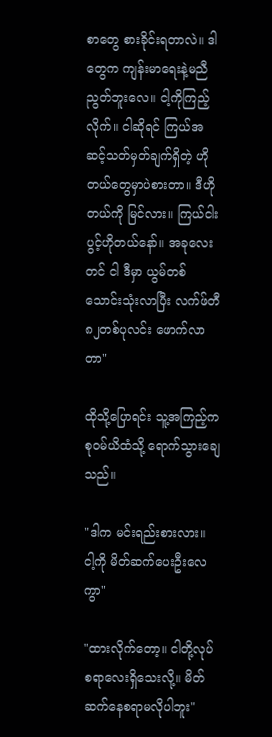စာတွေ စားခိုင်းရတာလဲ။ ဒါတွေက ကျန်းမာရေးနဲ့မညီညွတ်ဘူးလေ။ ငါ့ကိုကြည့်လိုက်။ ငါဆိုရင် ကြယ်အဆင့်သတ်မှတ်ချက်ရှိတဲ့ ဟိုတယ်တွေမှာပဲစားတာ။ ဒီဟိုတယ်ကို မြင်လား။ ကြယ်ငါးပွင့်ဟိုတယ်နော်။ အခုလေးတင် ငါ ဒီမှာ ယွမ်တစ်သောင်းသုံးလာပြီး လက်ဖ်တီ၈၂တစ်ပုလင်း ဖောက်လာတာ"

ထိုသို့ပြောရင်း သူ့အကြည့်က စုဝမ်ယိထံသို့ ရောက်သွားချေသည်။

"ဒါက မင်းရည်းစားလား။ ငါ့ကို မိတ်ဆက်ပေးဦးလေကွာ"

"ထားလိုက်တော့။ ငါတို့လုပ်စရာလေးရှိသေးလို့။ မိတ်ဆက်နေစရာမလိုပါဘူး"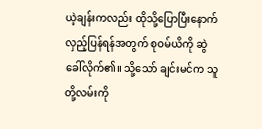ယဲ့ချန်းကလည်း ထိုသို့ပြောပြီးနောက် လှည့်ပြန်ရန်အတွက် စုဝမ်ယိကို ဆွဲခေါ်လိုက်၏။ သို့သော် ချင်းမင်က သူတို့လမ်းကို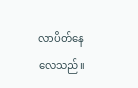လာပိတ်နေလေသည်။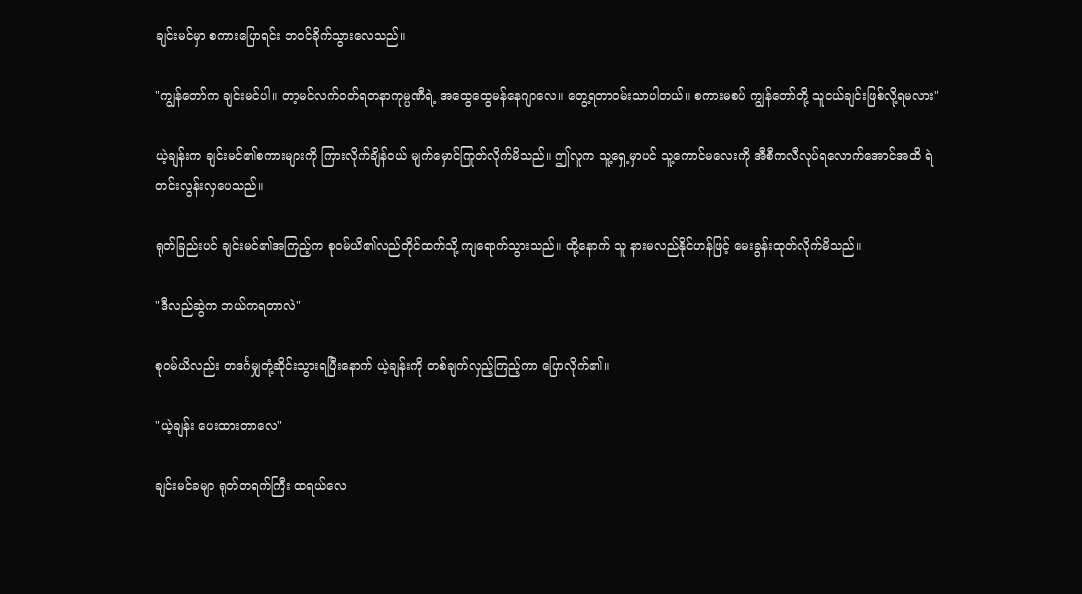ချင်းမင်မှာ စကားပြောရင်း ဘဝင်ခိုက်သွားလေသည်။

"ကျွန်တော်က ချင်းမင်ပါ။ တာ့မင်လက်ဝတ်ရတနာကုမ္ပဏီရဲ့ အထွေထွေမန်နေဂျာလေ။ တွေ့ရတာဝမ်းသာပါတယ်။ စကားမစပ် ကျွန်တော်တို့ သူငယ်ချင်းဖြစ်လို့ရမလား"

ယဲ့ချန်းက ချင်းမင်၏စကားများကို ကြားလိုက်ချိန်ဝယ် မျက်မှောင်ကြုတ်လိုက်မိသည်။ ဤလူက သူ့ရှေ့မှာပင် သူ့ကောင်မလေးကို အီစီကလီလုပ်ရလောက်အောင်အထိ ရဲတင်းလွန်းလှပေသည်။

ရုတ်ခြည်းပင် ချင်းမင်၏အကြည့်က စုဝမ်ယိ၏လည်တိုင်ထက်သို့ ကျရောက်သွားသည်။ ထို့နောက် သူ နားမလည်နိုင်ဟန်ဖြင့် မေးခွန်းထုတ်လိုက်မိသည်။

"ဒီလည်ဆွဲက ဘယ်ကရတာလဲ"

စုဝမ်ယိလည်း တဒင်္ဂမျှတုံ့ဆိုင်းသွားရပြီးနောက် ယဲ့ချန်းကို တစ်ချက်လှည့်ကြည့်ကာ ပြောလိုက်၏။

"ယဲ့ချန်း ပေးထားတာလေ"

ချင်းမင်ခမျာ ရုတ်တရက်ကြီး ထရယ်လေ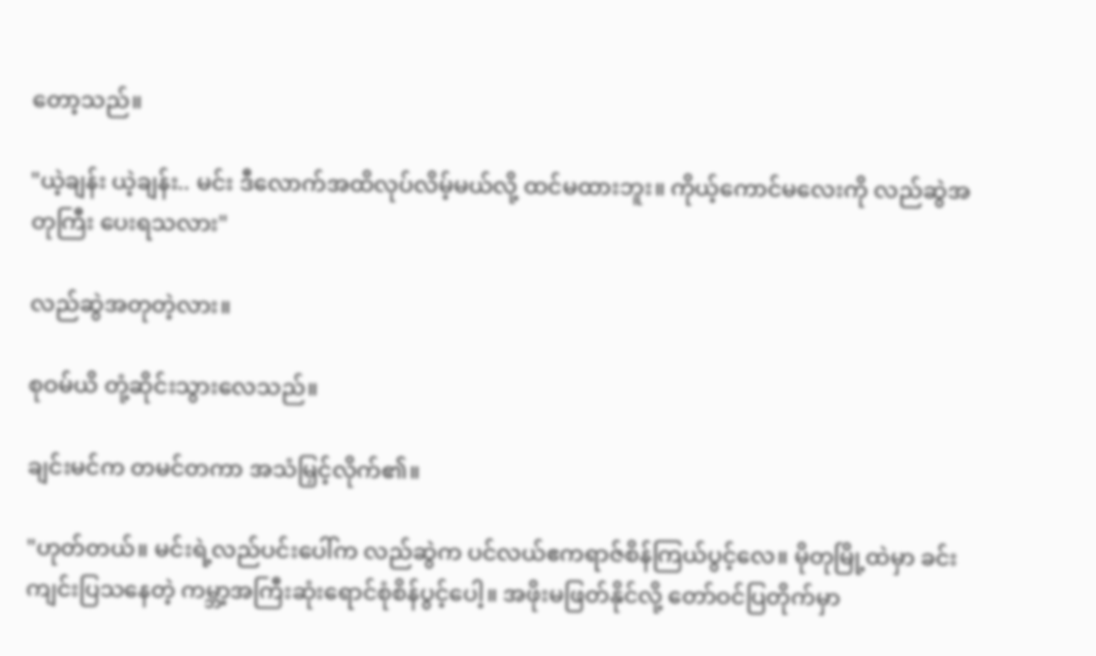တော့သည်။

"ယဲ့ချန်း ယဲ့ချန်း.. မင်း ဒီလောက်အထိလုပ်လိမ့်မယ်လို့ ထင်မထားဘူး။ ကိုယ့်ကောင်မလေးကို လည်ဆွဲအတုကြီး ပေးရသလား"

လည်ဆွဲအတုတဲ့လား။

စုဝမ်ယိ တုံ့ဆိုင်းသွားလေသည်။

ချင်းမင်က တမင်တကာ အသံမြှင့်လိုက်၏။

"ဟုတ်တယ်။ မင်းရဲ့လည်ပင်းပေါ်က လည်ဆွဲက ပင်လယ်ဧကရာဇ်စိန်ကြယ်ပွင့်လေ။ မိုတုမြို့ထဲမှာ ခင်းကျင်းပြသနေတဲ့ ကမ္ဘာ့အကြီးဆုံးရောင်စုံစိန်ပွင့်ပေါ့။ အဖိုးမဖြတ်နိုင်လို့ တော်ဝင်ပြတိုက်မှာ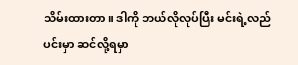သိမ်းထားတာ။ ဒါကို ဘယ်လိုလုပ်ပြီး မင်းရဲ့လည်ပင်းမှာ ဆင်လို့ရမှာ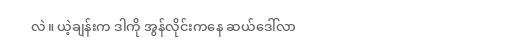လဲ။ ယဲ့ချန်းက ဒါကို အွန်လိုင်းကနေ ဆယ်ဒေါ်လာ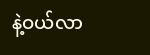နဲ့ဝယ်လာ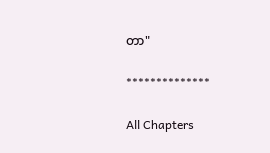တာ"

**************

All Chapters